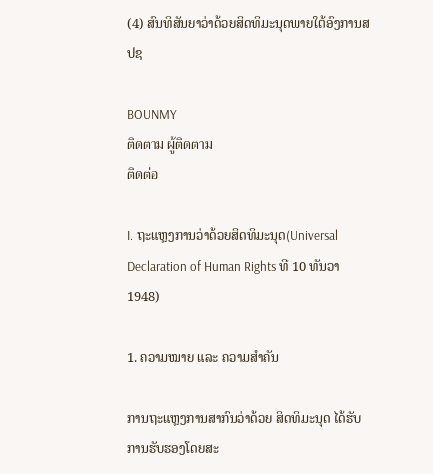(4) ສົນທິສັນຍາວ່າດ້ວຍສິດທິມະນຸດພາຍໃຕ້ອົງການສປຊ

BOUNMY
ติดตาม ผู้ติดตาม
ติดต่อ

I. ຖະແຫຼງການວ່າດ້ວຍສິດທິມະນຸດ(Universal Declaration of Human Rights ທີ 10 ທັນວາ 1948)

1. ຄວາມໝາຍ ແລະ ຄວາມສຳຄັນ

ການຖະແຫຼງການສາກົນວ່າດ້ວຍ ສິດທິມະນຸດ ໄດ້ຮັບການຮັບຮອງໂດຍສະ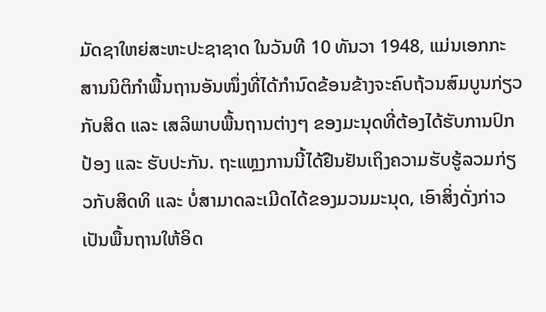ມັດຊາໃຫຍ່ສະຫະປະຊາຊາດ ໃນວັນທີ 10 ທັນວາ 1948, ແມ່ນເອກກະສານນິຕິກຳພື້ນຖານອັນໜຶ່ງທີ່ໄດ້ກຳນົດຂ້ອນຂ້າງຈະຄົບຖ້ວນສົມບູນກ່ຽວກັບສິດ ແລະ ເສລິພາບພື້ນຖານຕ່າງໆ ຂອງມະນຸດທີ່ຕ້ອງໄດ້ຮັບການປົກປ້ອງ ແລະ ຮັບປະກັນ. ຖະແຫຼງການນີ້ໄດ້ຢືນຢັນເຖິງຄວາມຮັບຮູ້ລວມກ່ຽວກັບສິດທິ ແລະ ບໍ່ສາມາດລະເມີດໄດ້ຂອງມວນມະນຸດ, ເອົາສິ່ງດັ່ງກ່າວເປັນພື້ນຖານໃຫ້ອິດ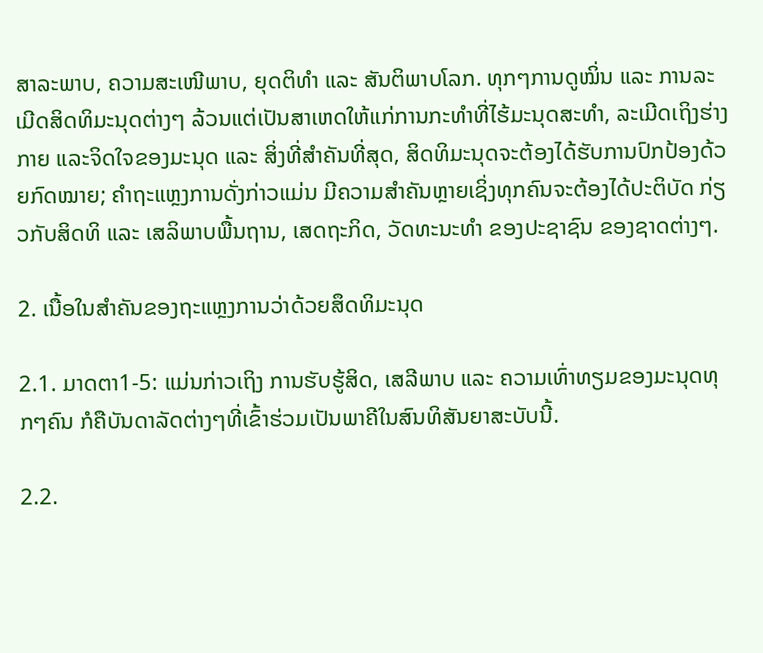ສາລະພາບ, ຄວາມສະເໜີພາບ, ຍຸດຕິທຳ ແລະ ສັນຕິພາບໂລກ. ທຸກໆການດູໝິ່ນ ແລະ ການລະເມີດສິດທິມະນຸດຕ່າງໆ ລ້ວນແຕ່ເປັນສາເຫດໃຫ້ແກ່ການກະທຳທີ່ໄຮ້ມະນຸດສະທຳ, ລະເມີດເຖິງຮ່າງກາຍ ແລະຈິດໃຈຂອງມະນຸດ ແລະ ສິ່ງທີ່ສຳຄັນທີ່ສຸດ, ສິດທິມະນຸດຈະຕ້ອງໄດ້ຮັບການປົກປ້ອງດ້ວຍກົດໝາຍ; ຄຳຖະແຫຼງການດັ່ງກ່າວແມ່ນ ມີຄວາມສຳຄັນຫຼາຍເຊິ່ງທຸກຄົນຈະຕ້ອງໄດ້ປະຕິບັດ ກ່ຽວກັບສິດທິ ແລະ ເສລິພາບພື້ນຖານ, ເສດຖະກິດ, ວັດທະນະທຳ ຂອງປະຊາຊົນ ຂອງຊາດຕ່າງໆ.

2. ເນື້ອໃນສໍາຄັນຂອງຖະແຫຼງການວ່າດ້ວຍສຶດທິມະນຸດ

2.1. ມາດຕາ1-5: ແມ່ນກ່າວເຖິງ ການຮັບຮູ້ສິດ, ເສລີພາບ ແລະ ຄວາມເທົ່າທຽມຂອງມະນຸດທຸກໆຄົນ ກໍຄືບັນດາລັດຕ່າງໆທີ່ເຂົ້າຮ່ວມເປັນພາຄີໃນສົນທິສັນຍາສະບັບນີ້.

2.2.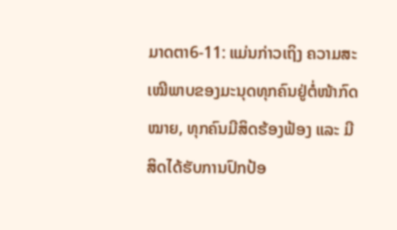ມາດຕາ6-11: ແມ່ນກ່າວເຖິງ ຄວາມສະເໝີພາບຂອງມະນຸດທຸກຄົນຢູ່ຕໍ່ໜ້າກົດໝາຍ, ທຸກຄົນມີສິດຮ້ອງຟ້ອງ ແລະ ມີສິດໄດ້ຮັບການປົກປ້ອ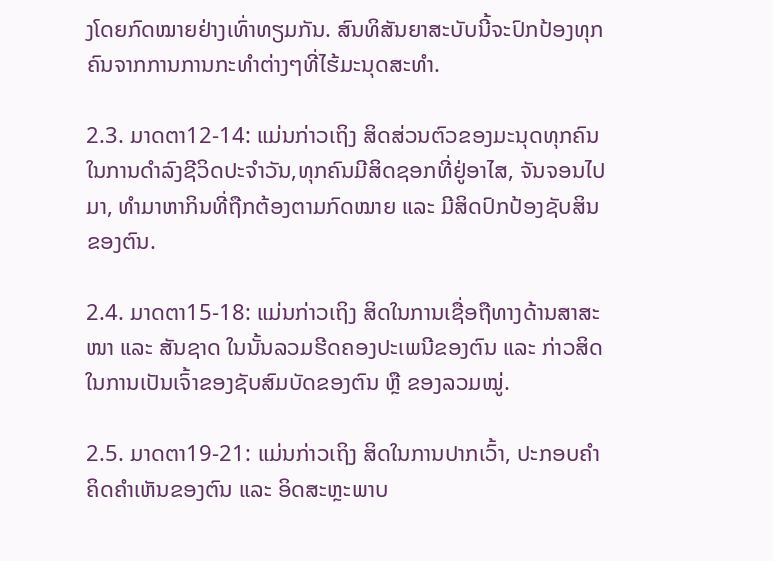ງໂດຍກົດໝາຍຢ່າງເທົ່າທຽມກັນ. ສົນທິສັນຍາສະບັບນີ້ຈະປົກປ້ອງທຸກຄົນຈາກການການກະທຳຕ່າງໆທີ່ໄຮ້ມະນຸດສະທຳ.

2.3. ມາດຕາ12-14: ແມ່ນກ່າວເຖິງ ສິດສ່ວນຕົວຂອງມະນຸດທຸກຄົນ ໃນການດຳລົງຊີວິດປະຈຳວັນ,ທຸກຄົນມີສິດຊອກທີ່ຢູ່ອາໄສ, ຈັນຈອນໄປມາ, ທຳມາຫາກິນທີ່ຖືກຕ້ອງຕາມກົດໝາຍ ແລະ ມີສິດປົກປ້ອງຊັບສິນຂອງຕົນ.

2.4. ມາດຕາ15-18: ແມ່ນກ່າວເຖິງ ສິດໃນການເຊື່ອຖືທາງດ້ານສາສະໜາ ແລະ ສັນຊາດ ໃນນັ້ນລວມຮີດຄອງປະເພນີຂອງຕົນ ແລະ ກ່າວສິດໃນການເປັນເຈົ້າຂອງຊັບສົມບັດຂອງຕົນ ຫຼື ຂອງລວມໝູ່.

2.5. ມາດຕາ19-21: ແມ່ນກ່າວເຖິງ ສິດໃນການປາກເວົ້າ, ປະກອບຄຳຄິດຄຳເຫັນຂອງຕົນ ແລະ ອິດສະຫຼະພາບ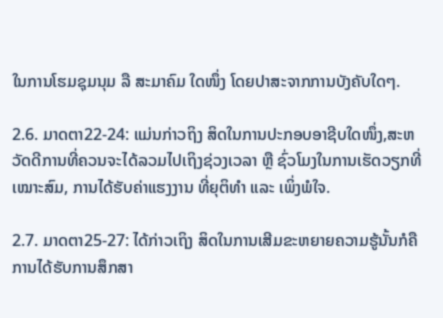ໃນການໂຮມຊຸມນຸມ ລື ສະມາຄົມ ໃດໜຶ່ງ ໂດຍປາສະຈາກການບັງຄັບໃດໆ.

2.6. ມາດຕາ22-24: ແມ່ນກ່າວຖິງ ສິດໃນການປະກອບອາຊີບໃດໜຶ່ງ,ສະຫວັດດີການທີ່ຄວນຈະໄດ້ລວມໄປເຖິງຊ່ວງເວລາ ຫຼື ຊົ່ວໂມງໃນການເຮັດວຽກທີ່ເໝາະສົມ, ການໄດ້ຮັບຄ່າແຮງງານ ທີ່ຍຸຕິທຳ ແລະ ເພິ່ງພໍໃຈ.

2.7. ມາດຕາ25-27: ໄດ້ກ່າວເຖິງ ສິດໃນການເສີມຂະຫຍາຍຄວາມຮູ້ນັ້ນກໍຄື ການໄດ້ຮັບການສຶກສາ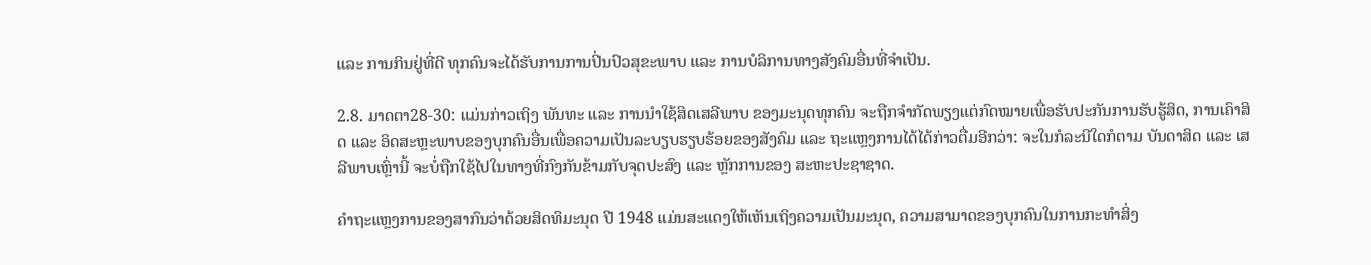ແລະ ການກິນຢູ່ທີ່ດີ ທຸກຄົນຈະໄດ້ຮັບການການປິ່ນປົວສຸຂະພາບ ແລະ ການບໍລິການທາງສັງຄົມອື່ນທີ່ຈຳເປັນ.

2.8. ມາດຕາ28-30: ແມ່ນກ່າວເຖິງ ພັນທະ ແລະ ການນຳໃຊ້ສິດເສລີພາບ ຂອງມະນຸດທຸກຄົນ ຈະຖືກຈຳກັດພຽງແຕ່ກົດໝາຍເພື່ອຮັບປະກັນການຮັບຮູ້ສິດ, ການເຄົາສິດ ແລະ ອິດສະຫຼະພາບຂອງບຸກຄົນອື່ນເພື່ອຄວາມເປັນລະບຽບຮຽບຮ້ອຍຂອງສັງຄົມ ແລະ ຖະແຫຼງການໄດ້ໄດ້ກ່າວຕື່ມອີກວ່າ: ຈະໃນກໍລະນີໃດກໍຕາມ ບັນດາສິດ ແລະ ເສລີພາບເຫຼົ່ານີ້ ຈະບໍ່ຖືກໃຊ້ໄປໃນທາງທີ່ກົງກັນຂ້າມກັບຈຸດປະສົງ ແລະ ຫຼັກການຂອງ ສະຫະປະຊາຊາດ.

ຄຳຖະແຫຼງການຂອງສາກົນວ່າດ້ວຍສິດທິມະນຸດ ປີ 1948 ແມ່ນສະແດງໃຫ້ເຫັນເຖິງຄວາມເປັນມະນຸດ, ຄວາມສາມາດຂອງບຸກຄົນໃນການກະທຳສິ່ງ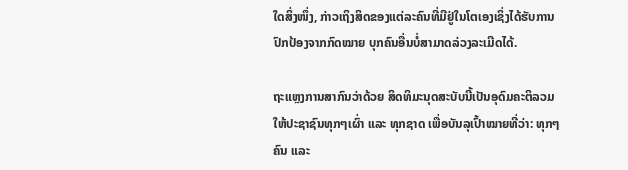ໃດສິ່ງໜຶ່ງ, ກ່າວເຖິງສິດຂອງແຕ່ລະຄົນທີ່ມີຢູ່ໃນໂຕເອງເຊິ່ງໄດ້ຮັບການປົກປ້ອງຈາກກົດໝາຍ ບຸກຄົນອື່ນບໍ່ສາມາດລ່ວງລະເມີດໄດ້.

ຖະແຫຼງການສາກົນວ່າດ້ວຍ ສິດທິມະນຸດສະບັບນີ້ເປັນອຸດົມຄະຕິລວມໃຫ້ປະຊາຊົນທຸກໆເຜົ່າ ແລະ ທຸກຊາດ ເພື່ອບັນລຸເປົ້າໝາຍທີ່ວ່າ: ທຸກໆຄົນ ແລະ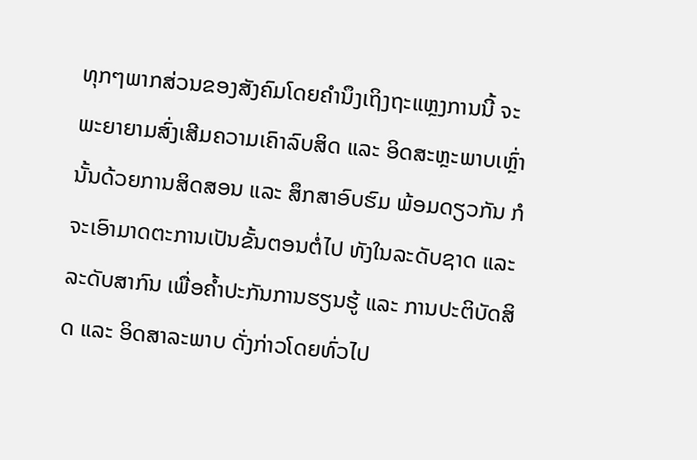ທຸກໆພາກສ່ວນຂອງສັງຄົມໂດຍຄຳນຶງເຖິງຖະແຫຼງການນີ້ ຈະພະຍາຍາມສົ່ງເສີມຄວາມເຄົາລົບສິດ ແລະ ອິດສະຫຼະພາບເຫຼົ່ານັ້ນດ້ວຍການສິດສອນ ແລະ ສຶກສາອົບຮົມ ພ້ອມດຽວກັນ ກໍຈະເອົາມາດຕະການເປັນຂັ້ນຕອນຕໍ່ໄປ ທັງໃນລະດັບຊາດ ແລະ ລະດັບສາກົນ ເພື່ອຄ້ຳປະກັນການຮຽນຮູ້ ແລະ ການປະຕິບັດສິດ ແລະ ອິດສາລະພາບ ດັ່ງກ່າວໂດຍທົ່ວໄປ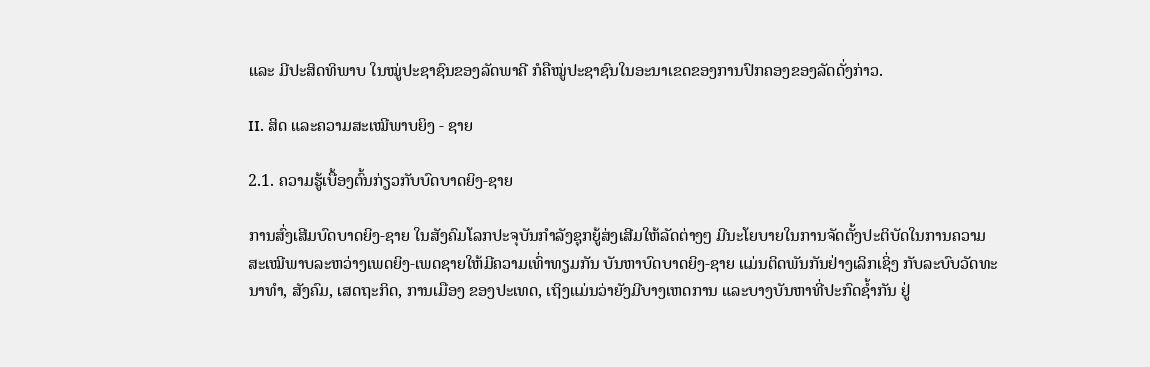ແລະ ມີປະສິດທິພາບ ໃນໝູ່ປະຊາຊົນຂອງລັດພາຄີ ກໍຄືໝູ່ປະຊາຊົນໃນອະນາເຂດຂອງການປົກຄອງຂອງລັດດັ່ງກ່າວ.

II. ສິດ ແລະຄວາມສະເໝີພາບຍິງ - ຊາຍ

2.1. ຄວາມຮູ້ເບື້ອງຕົ້ນກ່ຽວກັບບົດບາດຍິງ-ຊາຍ

ການສົ່ງເສີມບົດບາດຍິງ-ຊາຍ ໃນສັງຄົມໂລກປະຈຸບັນກໍາລັງຊຸກຍູ້ສ່ງເສີມໃຫ້ລັດຕ່າງໆ ມີນະໂຍບາຍໃນການຈັດຕັ້ງປະຕິບັດໃນການຄວາມສະເໝີພາບລະຫວ່າງເພດຍິງ-ເພດຊາຍໃຫ້ມີຄວາມເທົ່າທຽມກັນ ບັນຫາບົດບາດຍິງ-ຊາຍ ແມ່ນຕິດພັນກັນຢ່າງເລິກເຊິ່ງ ກັບລະບົບວັດທະນາທໍາ, ສັງຄົມ, ເສດຖະກິດ, ການເມືອງ ຂອງປະເທດ, ເຖິງແມ່ນວ່າຍັງມີບາງເຫດການ ແລະບາງບັນຫາທີ່ປະກົດຊໍ້າກັນ ຢູ່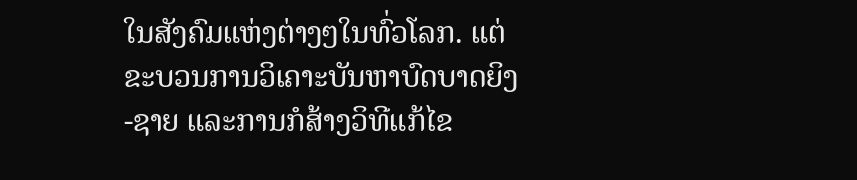ໃນສັງຄົມແຫ່ງຕ່າງໆໃນທົ່ວໂລກ. ແຕ່ຂະບວນການວິເຄາະບັນຫາບົດບາດຍິງ-ຊາຍ ແລະການກໍສ້າງວິທີແກ້ໄຂ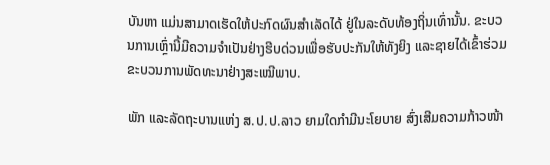ບັນຫາ ແມ່ນສາມາດເຮັດໃຫ້ປະກົດຜົນສໍາເລັດໄດ້ ຢູ່ໃນລະດັບທ້ອງຖິ່ນເທົ່ານັ້ນ. ຂະບວນການເຫຼົ່ານີ້ມີຄວາມຈໍາເປັນຢ່າງຮີບດ່ວນເພື່ອຮັບປະກັນໃຫ້ທັງຍິງ ແລະຊາຍໄດ້ເຂົ້າຮ່ວມຂະບວນການພັດທະນາຢ່າງສະເໝີພາບ.

ພັກ ແລະລັດຖະບານແຫ່ງ ສ.ປ.ປ.ລາວ ຍາມໃດກໍາມີນະໂຍບາຍ ສົ່ງເສີມຄວາມກ້າວໜ້າ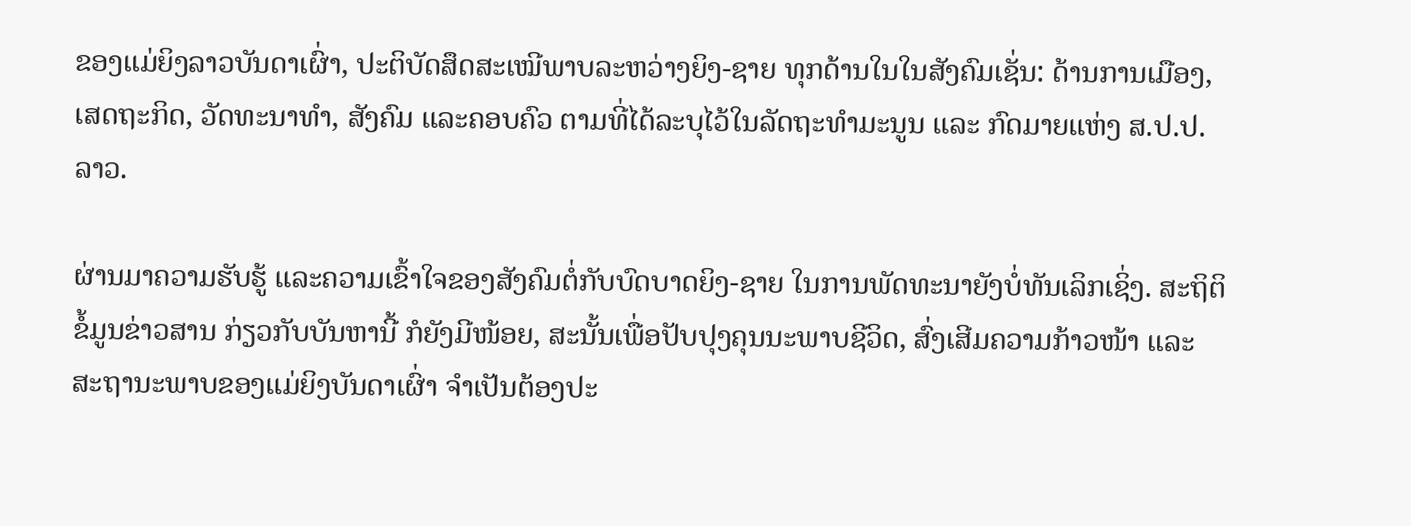ຂອງແມ່ຍິງລາວບັນດາເຜົ່າ, ປະຕິບັດສຶດສະເໝີພາບລະຫວ່າງຍິງ-ຊາຍ ທຸກດ້ານໃນໃນສັງຄົມເຊັ່ນ: ດ້ານການເມືອງ, ເສດຖະກິດ, ວັດທະນາທໍາ, ສັງຄົມ ແລະຄອບຄົວ ຕາມທີ່ໄດ້ລະບຸໄວ້ໃນລັດຖະທໍາມະນູນ ແລະ ກົດມາຍແຫ່ງ ສ.ປ.ປ.ລາວ.

ຜ່ານມາຄວາມຮັບຮູ້ ແລະຄວາມເຂົ້າໃຈຂອງສັງຄົມຕໍ່ກັບບົດບາດຍິງ-ຊາຍ ໃນການພັດທະນາຍັງບໍ່ທັນເລິກເຊິ່ງ. ສະຖິຕິຂໍ້ມູນຂ່າວສານ ກ່ຽວກັບບັນຫານີ້ ກໍຍັງມີໜ້ອຍ, ສະນັ້ນເພື່ອປັບປຸງຄຸນນະພາບຊີວິດ, ສົ່ງເສີມຄວາມກ້າວໜ້າ ແລະ ສະຖານະພາບຂອງແມ່ຍິງບັນດາເຜົ່າ ຈໍາເປັນຕ້ອງປະ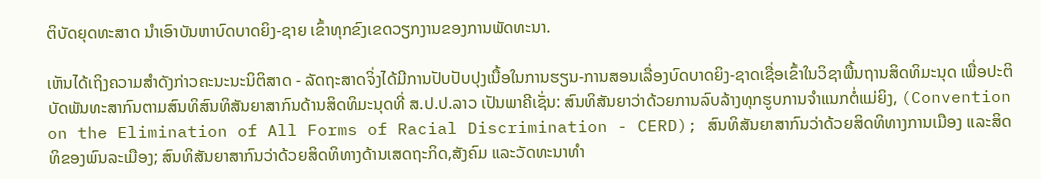ຕິບັດຍຸດທະສາດ ນໍາເອົາບັນຫາບົດບາດຍິງ-ຊາຍ ເຂົ້າທຸກຂົງເຂດວຽກງານຂອງການພັດທະນາ.

ເຫັນໄດ້ເຖິງຄວາມສໍາດັງກ່າວຄະນະນະນິຕິສາດ - ລັດຖະສາດຈິ່ງໄດ້ມີການປັບປັບປຸງເນື້ອໃນການຮຽນ-ການສອນເລື່ອງບົດບາດຍິງ-ຊາດເຊື່ອເຂົ້າໃນວິຊາພື້ນຖານສິດທິມະນຸດ ເພື່ອປະຕິບັດພັນທະສາກົນຕາມສົນທິສົນທິສັນຍາສາກົນດ້ານສິດທິມະນຸດທີ່ ສ.ປ.ປ.ລາວ ເປັນພາຄີເຊັ່ນ: ສົນທິສັນຍາວ່າດ້ວຍການລົບລ້າງທຸກຮູບການຈໍາແນກຕໍ່ແມ່ຍິງ, (Convention on the Elimination of All Forms of Racial Discrimination - CERD); ສົນທິສັນຍາສາກົນວ່າດ້ວຍສິດທິທາງການເມືອງ ແລະສິດທິຂອງພົນລະເມືອງ; ສົນທິສັນຍາສາກົນວ່າດ້ວຍສິດທິທາງດ້ານເສດຖະກິດ,ສັງຄົມ ແລະວັດທະນາທໍາ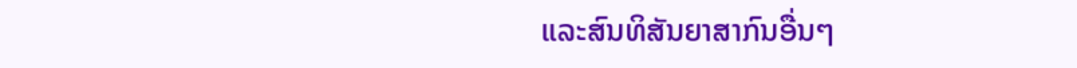ແລະສົນທິສັນຍາສາກົນອື່ນໆ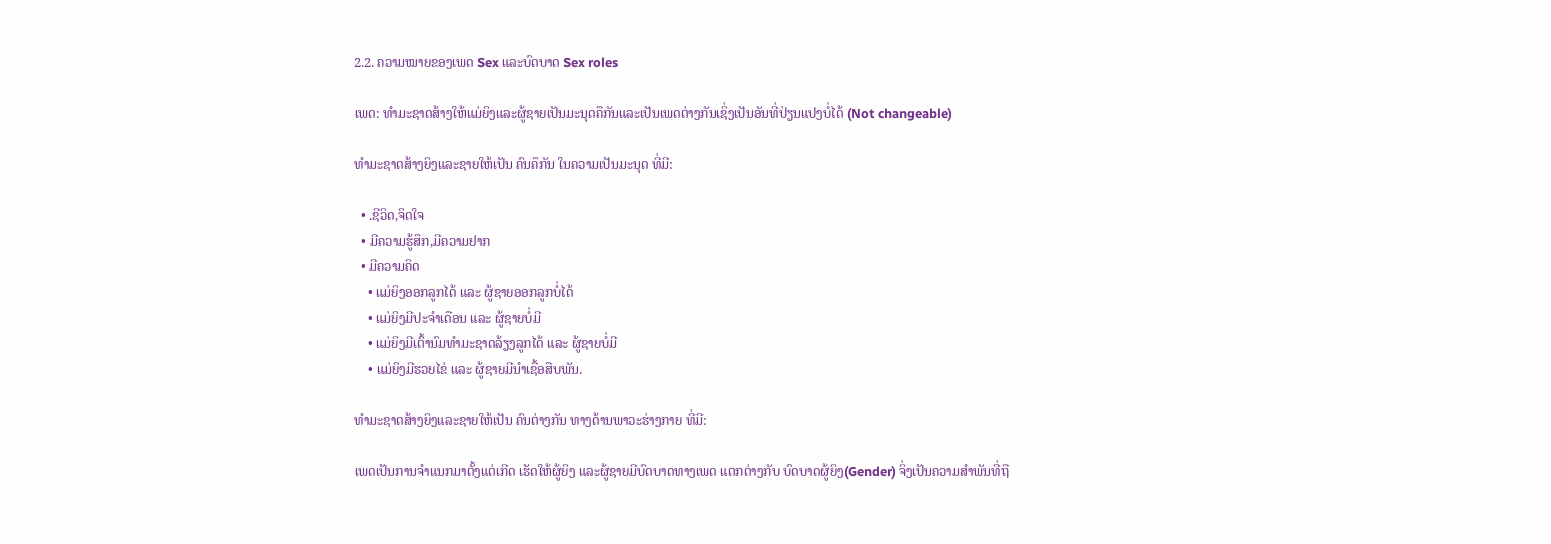2.2. ຄວາມໝາຍຂອງເພດ Sex ແລະບົດບາດ Sex roles

ເພດ: ທໍາມະຊາດສ້າງໃຫ້ແມ່ຍິງແລະຜູ້ຊາຍເປັນມະນຸດຄືກັນແລະເປັນເພດຕ່າງກັນເຊິ່ງເປັນອັນທີ່ປ່ຽນແປງບໍ່ໄດ້ (Not changeable)

ທຳມະຊາດສ້າງຍິງແລະຊາຍໃຫ້ເປັນ ຄົນຄຶກັນ ໃນຄວາມເປັນມະນຸດ ທີ່ມີ:

  • .ຊີວິດ,ຈິດໃຈ
  • ມີຄວາມຮູ້ສຶກ,ມີຄວາມຢາກ
  • ມີຄວາມຄິດ
    • ແມ່ຍິງອອກລູກໄດ້ ແລະ ຜູ້ຊາຍອອກລູກບໍ່ໄດ້
    • ແມ່ຍິງມີປະຈໍາເດືອນ ແລະ ຜູ້ຊາຍບໍ່ມີ
    • ແມ່ຍິງມີເຕົ້ານົມທໍາມະຊາດລ້ຽງລູກໄດ້ ແລະ ຜູ້ຊາຍບໍ່ມີ
    • ແມ່ຍິງມີຮວຍໄຂ່ ແລະ ຜູ້ຊາຍມີນໍາເຊື້ອສືບພັນ.

ທຳມະຊາດສ້າງຍິງແລະຊາຍໃຫ້ເປັນ ຄົນຕ່າງກັນ ທາງດ້ານພາວະຮ່າງກາຍ ທີ່ມີ:

ເພດເປັນການຈໍາແນກມາຕັ້ງແຕ່ເກີດ ເຮັດໃຫ້ຜູ້ຍິງ ແລະຜູ້ຊາຍມີບົດບາດທາງເພດ ແຕກຕ່າງກັບ ບົດບາດຜູ້ຍິງ(Gender) ຈິ່ງເປັນຄວາມສໍາພັນທີ່ຖື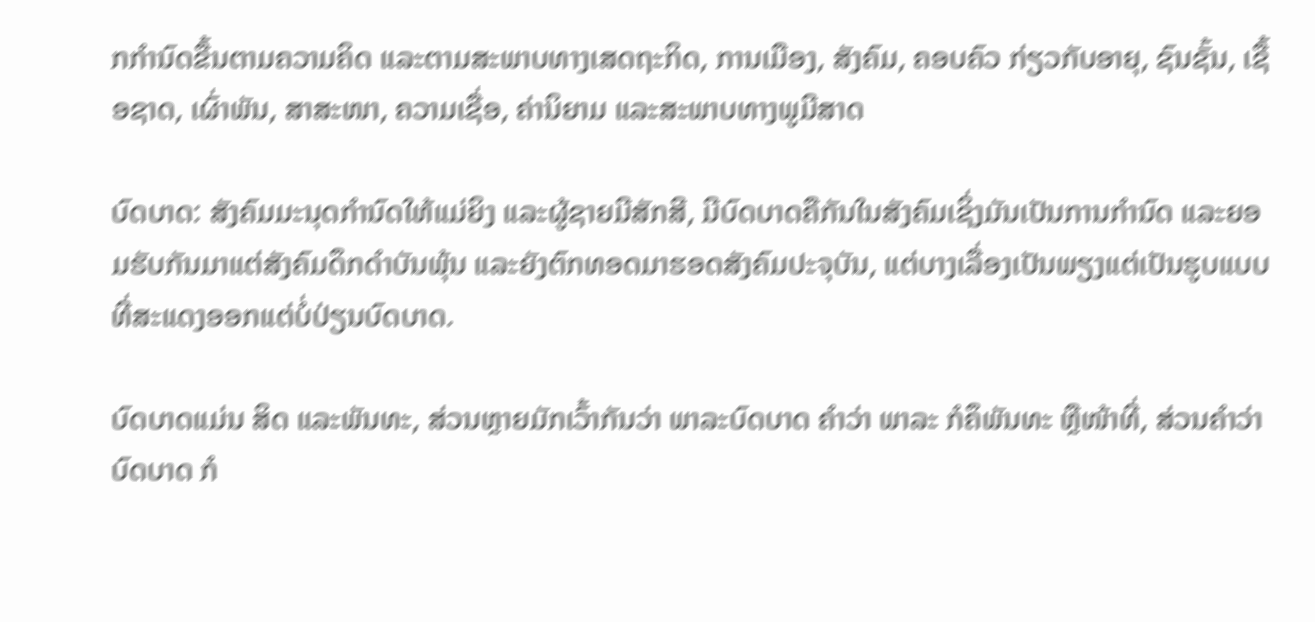ກກໍານົດຂື້ນຕາມຄວາມຄິດ ແລະຕາມສະພາບທາງເສດຖະກິດ, ການເມືອງ, ສັງຄົມ, ຄອບຄົວ ກ່ຽວກັບອາຍຸ, ຊົນຊັ້ນ, ເຊື້ອຊາດ, ເຜົ່າພັນ, ສາສະໜາ, ຄວາມເຊື່ອ, ຄ່ານິຍາມ ແລະສະພາບທາງພູມີສາດ

ບົດບາດ: ສັງຄົມມະນຸດກໍານົດໃຫ້ແມ່ຍິງ ແລະຜູ້ຊາຍມີສັກສີ, ມີບົດບາດຄືກັນໃນສັງຄົມເຊິ່ງມັນເປັນການກໍານົດ ແລະຍອມຮັບກັນມາແຕ່ສັງຄົມດຶກດໍາບັນພຸ້ນ ແລະຍັງຕົກທອດມາຮອດສັງຄົມປະຈຸບັນ, ແຕ່ບາງເລື່ອງເປັນພຽງແຕ່ເປັນຮູບແບບທີ່ສະແດງອອກແຕ່ບໍ່ປ່ຽນບົດບາດ.

ບົດບາດແມ່ນ ສິດ ແລະພັນທະ, ສ່ວນຫຼາຍມັກເວົ້າກັນວ່າ ພາລະບົດບາດ ຄໍາວ່າ ພາລະ ກໍຄຶພັນທະ ຫຼືໜ້າທີ່, ສ່ວນຄໍາວ່າ ບົດບາດ ກໍ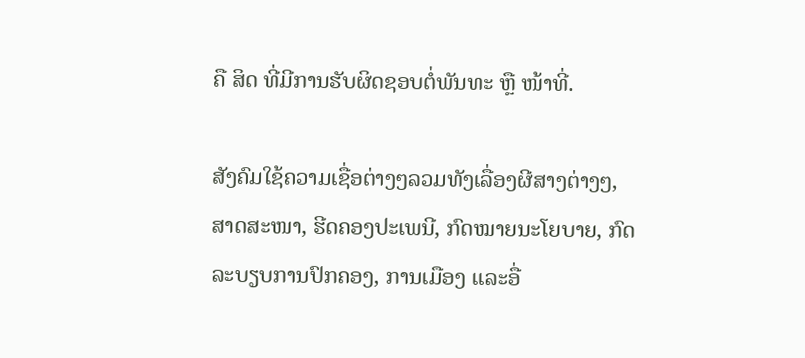ຄື ສິດ ທີ່ມີການຮັບຜິດຊອບຕໍ່ພັນທະ ຫຼື ໜ້າທີ່.

ສັງຄົມໃຊ້ຄວາມເຊື່ອຕ່າງໆລວມທັງເລື່ອງຜີສາງຕ່າງໆ, ສາດສະໜາ, ຮີດຄອງປະເພນີ, ກົດໝາຍນະໂຍບາຍ, ກົດລະບຽບການປົກຄອງ, ການເມືອງ ແລະອື່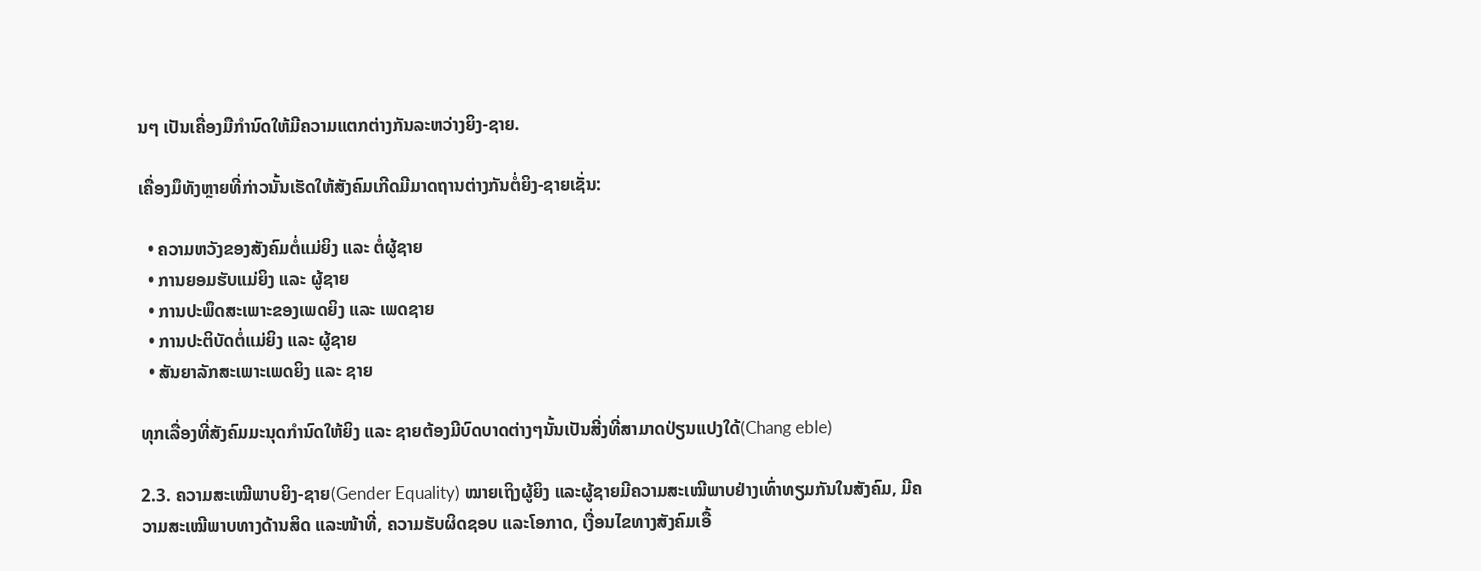ນໆ ເປັນເຄື່ອງມືກໍານົດໃຫ້ມີຄວາມແຕກຕ່າງກັນລະຫວ່າງຍິງ-ຊາຍ.

ເຄື່ອງມຶທັງຫຼາຍທີ່ກ່າວນັ້ນເຮັດໃຫ້ສັງຄົມເກີດມີມາດຖານຕ່າງກັນຕໍ່ຍິງ-ຊາຍເຊັ່ນ:

  • ຄວາມຫວັງຂອງສັງຄົມຕໍ່ແມ່ຍິງ ແລະ ຕໍ່ຜູ້ຊາຍ
  • ການຍອມຮັບແມ່ຍິງ ແລະ ຜູ້ຊາຍ
  • ການປະພຶດສະເພາະຂອງເພດຍິງ ແລະ ເພດຊາຍ
  • ການປະຕິບັດຕໍ່ແມ່ຍິງ ແລະ ຜູ້ຊາຍ
  • ສັນຍາລັກສະເພາະເພດຍິງ ແລະ ຊາຍ

ທຸກເລື່ອງທີ່ສັງຄົມມະນຸດກໍານົດໃຫ້ຍິງ ແລະ ຊາຍຕ້ອງມີບົດບາດຕ່າງໆນັ້ນເປັນສີ່ງທີ່ສາມາດປ່ຽນແປງໃດ້(Chang eble)

2.3. ຄວາມສະເໝີພາບຍິງ-ຊາຍ(Gender Equality) ໝາຍເຖິງຜູ້ຍິງ ແລະຜູ້ຊາຍມີຄວາມສະເໝີພາບຢ່າງເທົ່າທຽມກັນໃນສັງຄົມ, ມີຄວາມສະເໝີພາບທາງດ້ານສິດ ແລະໜ້າທີ່, ຄວາມຮັບຜິດຊອບ ແລະໂອກາດ, ເງື່ອນໄຂທາງສັງຄົມເອື້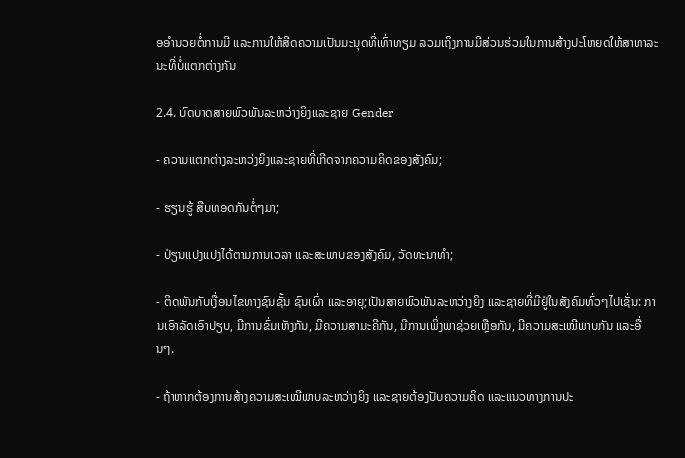ອອໍານວຍຕໍ່ການມີ ແລະການໃຫ້ສີດຄວາມເປັນມະນຸດທີ່ເທົ່າທຽມ ລວມເຖິງການມີສ່ວນຮ່ວມໃນການສ້າງປະໂຫຍດໃຫ້ສາທາລະນະທີ່ບໍ່ແຕກຕ່າງກັນ

2.4. ບົດບາດສາຍພົວພັນລະຫວ່າງຍິງແລະຊາຍ Gender

- ຄວາມແຕກຕ່າງລະຫວ່ງຍິງແລະຊາຍທີ່ເກີດຈາກຄວາມຄິດຂອງສັງຄົມ;

- ຮຽນຮູ້ ສືບທອດກັນຕໍ່ໆມາ;

- ປ່ຽນແປງແປງໄດ້ຕາມການເວລາ ແລະສະພາບຂອງສັງຄົມ, ວັດທະນາທໍາ;

- ຕິດພັນກັບເງື່ອນໄຂທາງຊົນຊັ້ນ ຊົນເຜົ່າ ແລະອາຍຸ;ເປັນສາຍພົວພັນລະຫວ່າງຍິງ ແລະຊາຍທີ່ມີຢູ່ໃນສັງຄົມທົ່ວໆໄປເຊັ່ນ: ການເອົາລັດເອົາປຽບ, ມີການຂົ່ມເຫັງກັນ, ມີຄວາມສາມະຄີກັນ, ມີການເພິ່ງພາຊ່ວຍເຫຼືອກັນ, ມີຄວາມສະເໝີພາບກັນ ແລະອື່ນໆ.

- ຖ້າຫາກຕ້ອງການສ້າງຄວາມສະເໝີພາບລະຫວ່າງຍິງ ແລະຊາຍຕ້ອງປັບຄວາມຄິດ ແລະແນວທາງການປະ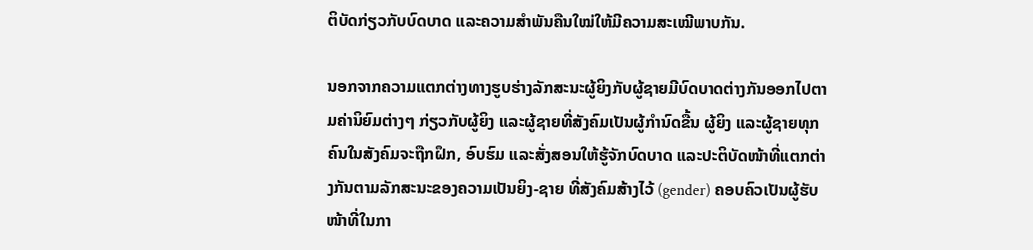ຕິບັດກ່ຽວກັບບົດບາດ ແລະຄວາມສໍາພັນຄືນໃໝ່ໃຫ້ມີຄວາມສະເໝີພາບກັນ.

ນອກຈາກຄວາມແຕກຕ່າງທາງຮູບຮ່າງລັກສະນະຜູ້ຍິງກັບຜູ້ຊາຍມີບົດບາດຕ່າງກັນອອກໄປຕາມຄ່ານິຍົມຕ່າງໆ ກ່ຽວກັບຜູ້ຍິງ ແລະຜູ້ຊາຍທີ່ສັງຄົມເປັນຜູ້ກໍານົດຂື້ນ ຜູ້ຍິງ ແລະຜູ້ຊາຍທຸກຄົນໃນສັງຄົມຈະຖືກຝຶກ, ອົບຮົມ ແລະສັ່ງສອນໃຫ້ຮູ້ຈັກບົດບາດ ແລະປະຕິບັດໜ້າທີ່ແຕກຕ່າງກັນຕາມລັກສະນະຂອງຄວາມເປັນຍິງ-ຊາຍ ທີ່ສັງຄົມສ້າງໄວ້ (gender) ຄອບຄົວເປັນຜູ້ຮັບໜ້າທີ່ໃນກາ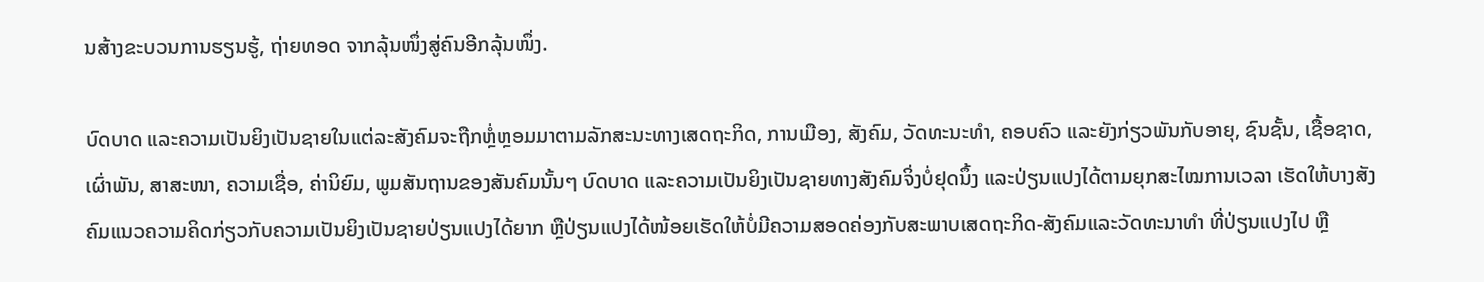ນສ້າງຂະບວນການຮຽນຮູ້, ຖ່າຍທອດ ຈາກລຸ້ນໜຶ່ງສູ່ຄົນອີກລຸ້ນໜຶ່ງ.

ບົດບາດ ແລະຄວາມເປັນຍິງເປັນຊາຍໃນແຕ່ລະສັງຄົມຈະຖືກຫຼໍ່ຫຼອມມາຕາມລັກສະນະທາງເສດຖະກິດ, ການເມືອງ, ສັງຄົມ, ວັດທະນະທໍາ, ຄອບຄົວ ແລະຍັງກ່ຽວພັນກັບອາຍຸ, ຊົນຊັ້ນ, ເຊື້ອຊາດ, ເຜົ່າພັນ, ສາສະໜາ, ຄວາມເຊື່ອ, ຄ່ານິຍົມ, ພູມສັນຖານຂອງສັນຄົມນັ້ນໆ ບົດບາດ ແລະຄວາມເປັນຍິງເປັນຊາຍທາງສັງຄົມຈິ່ງບໍ່ຢຸດນຶ້ງ ແລະປ່ຽນແປງໄດ້ຕາມຍຸກສະໄໝການເວລາ ເຮັດໃຫ້ບາງສັງຄົມແນວຄວາມຄິດກ່ຽວກັບຄວາມເປັນຍິງເປັນຊາຍປ່ຽນແປງໄດ້ຍາກ ຫຼືປ່ຽນແປງໄດ້ໜ້ອຍເຮັດໃຫ້ບໍ່ມີຄວາມສອດຄ່ອງກັບສະພາບເສດຖະກິດ-ສັງຄົມແລະວັດທະນາທໍາ ທີ່ປ່ຽນແປງໄປ ຫຼື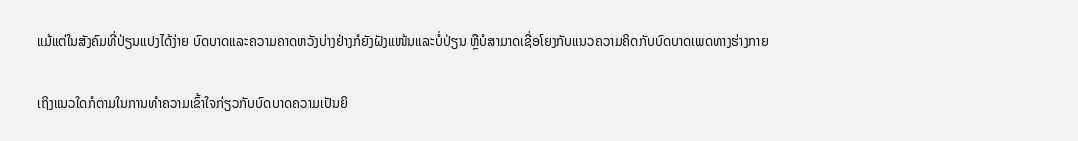ແມ້ແຕ່ໃນສັງຄົມທີ່ປ່ຽນແປງໄດ້ງ່າຍ ບົດບາດແລະຄວາມຄາດຫວັງບ່າງຢ່າງກໍຍັງຝັງແໜ້ນແລະບໍ່ປ່ຽນ ຫຼືບໍສາມາດເຊື່ອໂຍງກັບແນວຄວາມຄິດກັບບົດບາດເພດທາງຮ່າງກາຍ

ເຖິງແນວໃດກໍຕາມໃນການທໍາຄວາມເຂົ້າໃຈກ່ຽວກັບບົດບາດຄວາມເປັນຍິ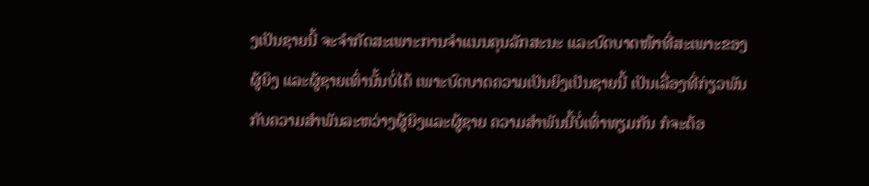ງເປັນຊາຍນີ້ ຈະຈໍາກັດສະເພາະການຈໍາແນນຄຸນລັກສະນະ ແລະບົດບາດໜ້າທີ່ສະເພາະຂອງຜູ້ຍິງ ແລະຜູ້ຊາຍເທົ່ານັ້ນບໍ່ໄດ້ ເພາະບົດບາດຄວາມເປັນຍິງເປັນຊາຍນີ້ ເປັນເລື່ອງທີ່ກ່ຽວພັນກັບຄວາມສໍາພັນລະຫວ່າງຜູ້ຍິງແລະຜູ້ຊາຍ ຄວາມສໍາພັນນີ້ບໍ່ເທົ່າທຽມກັນ ກໍຈະຕ້ອ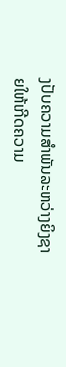ງປັບຄວາມສໍາພັນລະຫວ່າງຍິງຊາຍໃຫ້ເກີດຄວາມ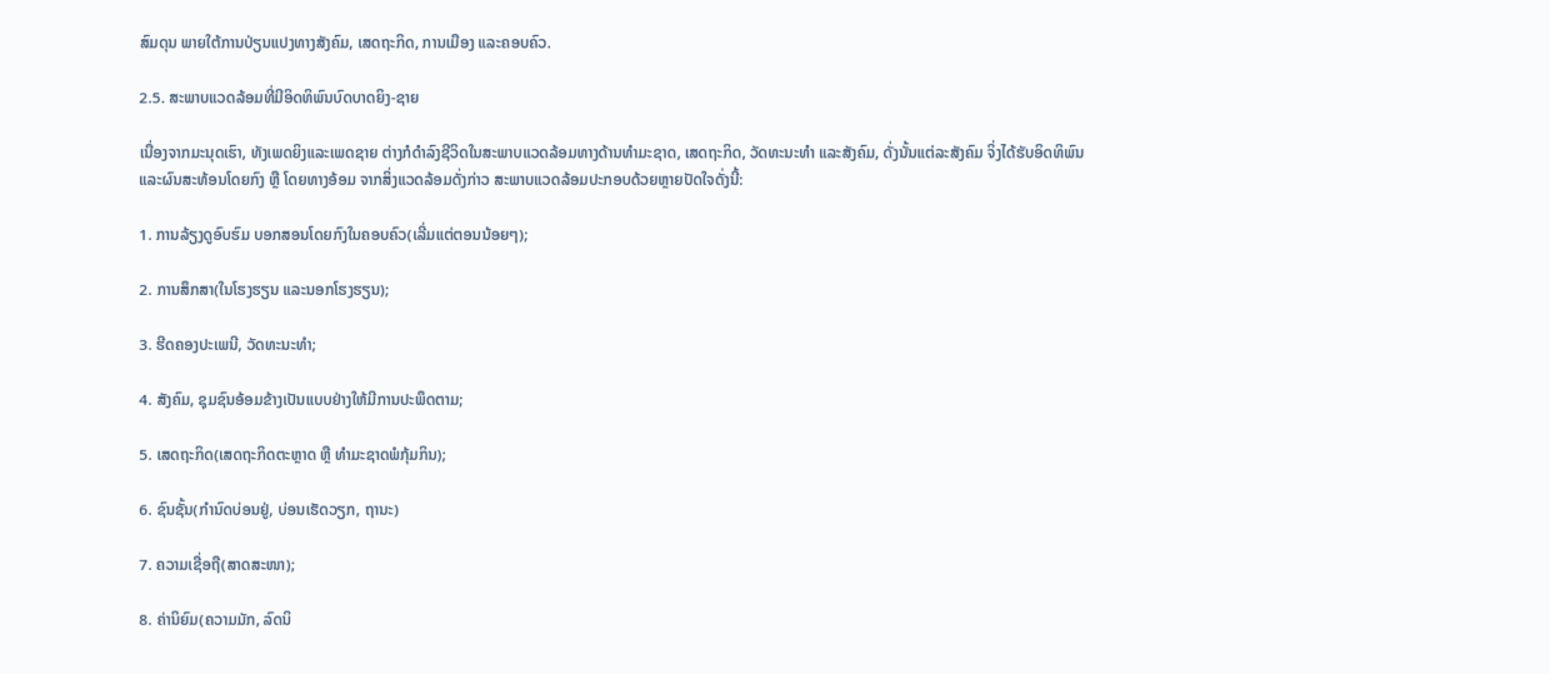ສົມດຸນ ພາຍໃຕ້ການປ່ຽນແປງທາງສັງຄົມ, ເສດຖະກິດ, ການເມືອງ ແລະຄອບຄົວ.

2.5. ສະພາບແວດລ້ອມທີ່ມີອິດທິພົນບົດບາດຍິງ-ຊາຍ

ເນື່ອງຈາກມະນຸດເຮົາ, ທັງເພດຍິງແລະເພດຊາຍ ຕ່າງກໍດໍາລົງຊີວິດໃນສະພາບແວດລ້ອມທາງດ້ານທໍາມະຊາດ, ເສດຖະກິດ, ວັດທະນະທໍາ ແລະສັງຄົມ, ດັ່ງນັ້ນແຕ່ລະສັງຄົມ ຈິ່ງໄດ້ຮັບອິດທິພົນ ແລະຜົນສະທ້ອນໂດຍກົງ ຫຼື ໂດຍທາງອ້ອມ ຈາກສິ່ງແວດລ້ອມດັ່ງກ່າວ ສະພາບແວດລ້ອມປະກອບດ້ວຍຫຼາຍປັດໃຈດັ່ງນີ້:

1. ການລ້ຽງດູອົບຮົມ ບອກສອນໂດຍກົງໃນຄອບຄົວ(ເລີ່ມແຕ່ຕອນນ້ອຍໆ);

2. ການສຶກສາ(ໃນໂຮງຮຽນ ແລະນອກໂຮງຮຽນ);

3. ຮີດຄອງປະເພນີ, ວັດທະນະທໍາ;

4. ສັງຄົມ, ຊຸມຊົນອ້ອມຂ້າງເປັນແບບຢ່າງໃຫ້ມີການປະພຶດຕາມ;

5. ເສດຖະກິດ(ເສດຖະກິດຕະຫຼາດ ຫຼື ທໍາມະຊາດພໍກຸ້ມກິນ);

6. ຊົນຊັ້ນ(ກໍານົດບ່ອນຢູ່, ບ່ອນເຮັດວຽກ, ຖານະ)

7. ຄວາມເຊື່ອຖື(ສາດສະໜາ);

8. ຄ່ານິຍົມ(ຄວາມມັກ, ລົດນິ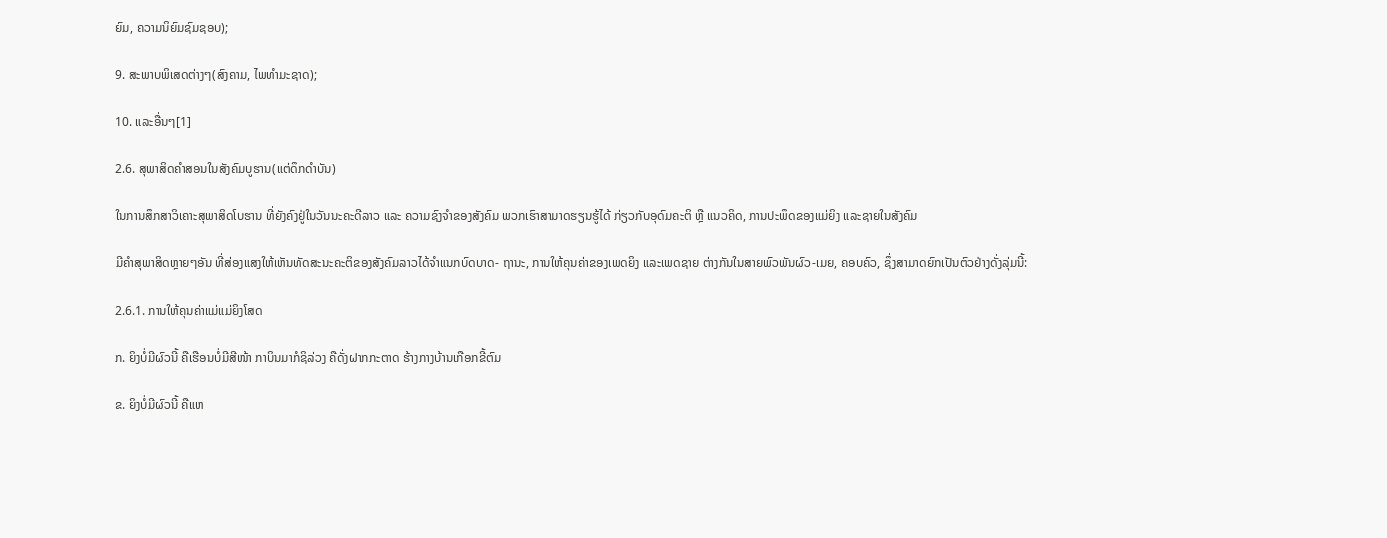ຍົມ, ຄວາມນິຍົມຊົມຊອບ);

9. ສະພາບພິເສດຕ່າງໆ(ສົງຄາມ, ໄພທໍາມະຊາດ);

10. ແລະອື່ນໆ[1]

2.6. ສຸພາສິດຄໍາສອນໃນສັງຄົມບູຮານ(ແຕ່ດຶກດໍາບັນ)

ໃນການສຶກສາວິເຄາະສຸພາສິດໂບຮານ ທີ່ຍັງຄົງຢູ່ໃນວັນນະຄະດີລາວ ແລະ ຄວາມຊົງຈໍາຂອງສັງຄົມ ພວກເຮົາສາມາດຮຽນຮູ້ໄດ້ ກ່ຽວກັບອຸດົມຄະຕິ ຫຼື ແນວຄິດ, ການປະພຶດຂອງແມ່ຍິງ ແລະຊາຍໃນສັງຄົມ

ມີຄໍາສຸພາສິດຫຼາຍໆອັນ ທີ່ສ່ອງແສງໃຫ້ເຫັນທັດສະນະຄະຕິຂອງສັງຄົມລາວໄດ້ຈໍາແນກບົດບາດ- ຖານະ, ການໃຫ້ຄຸນຄ່າຂອງເພດຍິງ ແລະເພດຊາຍ ຕ່າງກັນໃນສາຍພົວພັນຜົວ-ເມຍ, ຄອບຄົວ, ຊຶ່ງສາມາດຍົກເປັນຕົວຢ່າງດັ່ງລຸ່ມນີ້:

2.6.1. ການໃຫ້ຄຸນຄ່າແມ່ແມ່ຍິງໂສດ

ກ. ຍິງບໍ່ມີຜົວນີ້ ຄືເຮືອນບໍ່ມີສີໜ້າ ກາບິນມາກໍຊິລ່ວງ ຄືດັ່ງຝາກກະຕາດ ຮ້າງກາງບ້ານເກືອກຂີ້ຕົມ

ຂ. ຍິງບໍ່ມີຜົວນີ້ ຄືແຫ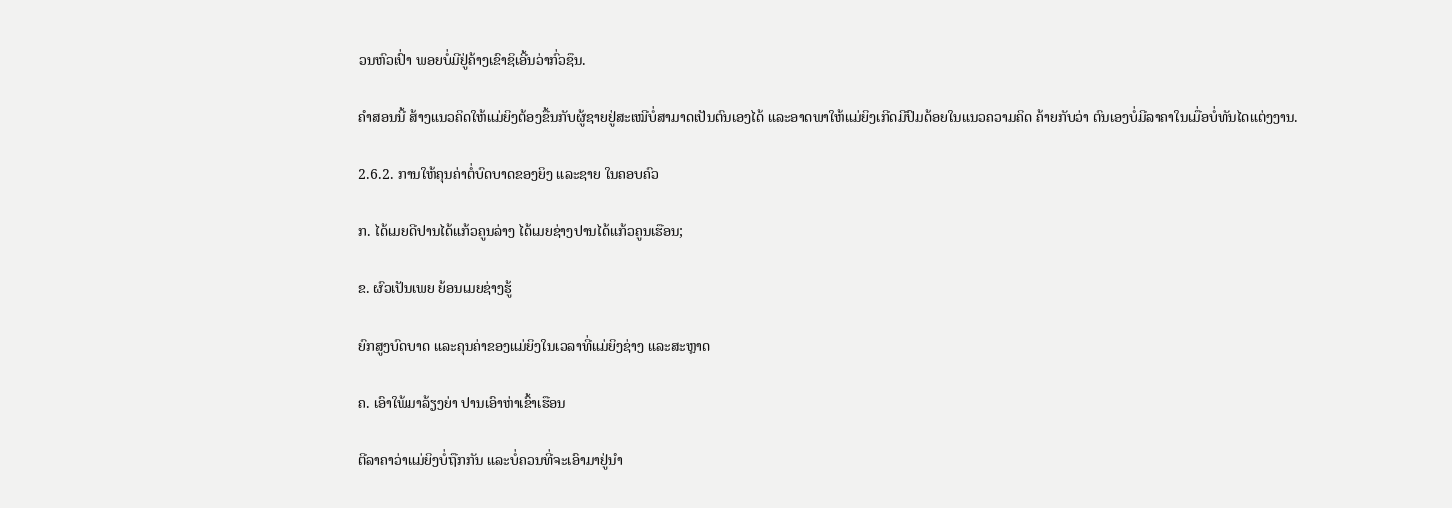ວນຫົວເປົ່າ ພອຍບໍ່ມີຢູ່ຄ້າງເຂົາຊິເອີ້ນວ່າກົ່ວຊຶນ.

ຄໍາສອນນີ້ ສ້າງແນວຄິດໃຫ້ແມ່ຍິງຕ້ອງຂື້ນກັບຜູ້ຊາຍຢູ່ສະເໝີບໍ່ສາມາດເປັນຕົນເອງໄດ້ ແລະອາດພາໃຫ້ແມ່ຍິງເກີດມີປົມດ້ອຍໃນແນວຄວາມຄິດ ຄ້າຍກັບວ່າ ຕົນເອງບໍ່ມີລາຄາໃນເມື່ອບໍ່ທັນໄດແຕ່ງງານ.

2.6.2. ການໃຫ້ຄຸນຄ່າຕໍ່ບົດບາດຂອງຍິງ ແລະຊາຍ ໃນຄອບຄົວ

ກ. ໄດ້ເມຍດີປານໄດ້ແກ້ວຄູນລ່າງ ໄດ້ເມຍຊ່າງປານໄດ້ແກ້ວຄູນເຮືອນ;

ຂ. ຜົວເປັນເພຍ ຍ້ອນເມຍຊ່າງຮູ້

ຍົກສູງບົດບາດ ແລະຄຸນຄ່າຂອງແມ່ຍິງໃນເວລາທີ່ແມ່ຍິງຊ່າງ ແລະສະຫຼາດ

ຄ. ເອົາໃພ້ມາລ້ຽງຍ່າ ປານເອົາຫ່າເຂົ້າເຮືອນ

ຕີລາຄາວ່າແມ່ຍິງບໍ່ຖືກກັນ ແລະບໍ່ຄວນທີ່ຈະເອົາມາຢູ່ນໍາ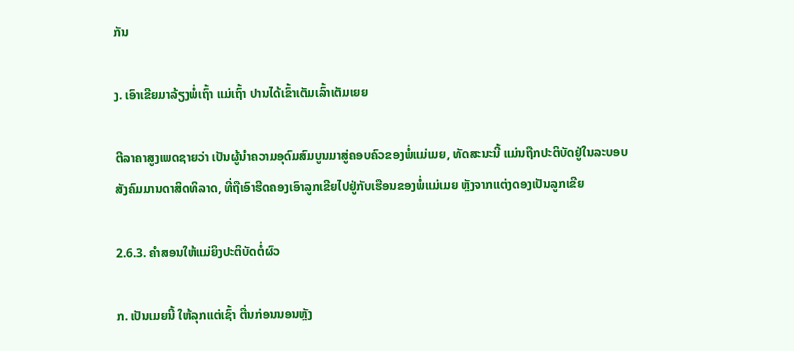ກັນ

ງ. ເອົາເຂີຍມາລ້ຽງພໍ່ເຖົ້າ ແມ່ເຖົ້າ ປານໄດ້ເຂົ້າເຕັມເລົ້າເຕັມເຍຍ

ຕີລາຄາສູງເພດຊາຍວ່າ ເປັນຜູ້ນໍາຄວາມອຸດົມສົມບູນມາສູ່ຄອບຄົວຂອງພໍ່ແມ່ເມຍ, ທັດສະນະນີ້ ແມ່ນຖືກປະຕິບັດຢູ່ໃນລະບອບສັງຄົມມານດາສິດທິລາດ, ທີ່ຖືເອົາຮີດຄອງເອົາລູກເຂີຍໄປຢູ່ກັບເຮືອນຂອງພໍ່ແມ່ເມຍ ຫຼັງຈາກແຕ່ງດອງເປັນລູກເຂີຍ

2.6.3. ຄໍາສອນໃຫ້ແມ່ຍິງປະຕິບັດຕໍ່ຜົວ

ກ. ເປັນເມຍນີ້ ໃຫ້ລຸກແຕ່ເຊົ້າ ຕື່ນກ່ອນນອນຫຼັງ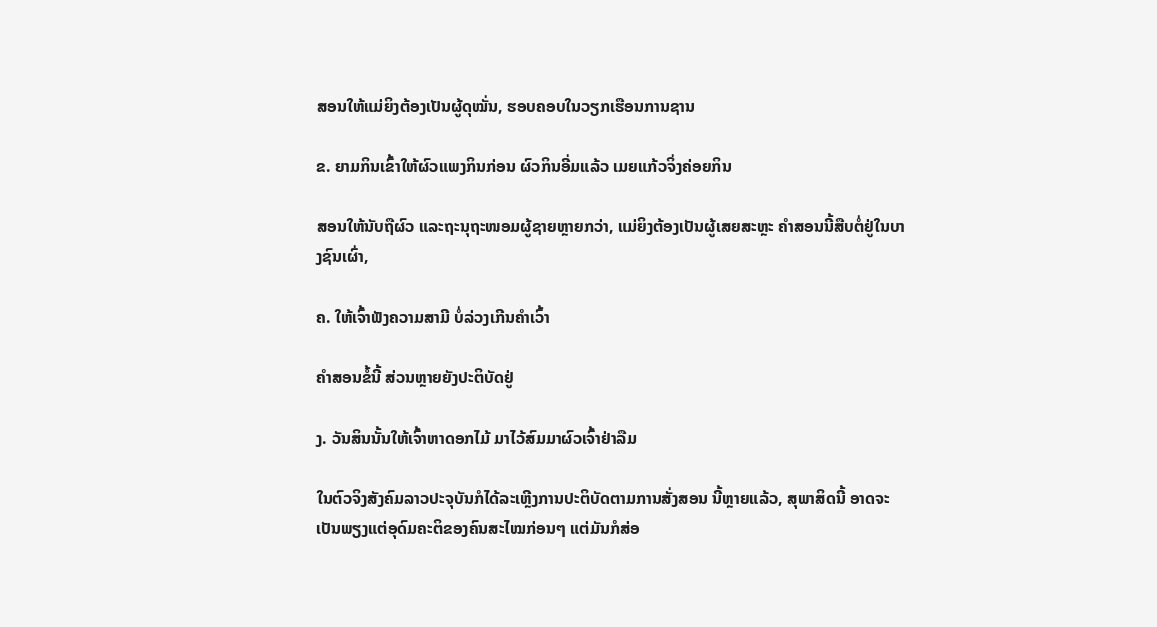ສອນໃຫ້ແມ່ຍິງຕ້ອງເປັນຜູ້ດຸໝັ່ນ, ຮອບຄອບໃນວຽກເຮືອນການຊານ

ຂ. ຍາມກິນເຂົ້າໃຫ້ຜົວແພງກິນກ່ອນ ຜົວກິນອີ່ມແລ້ວ ເມຍແກ້ວຈິ່ງຄ່ອຍກິນ

ສອນໃຫ້ນັບຖືຜົວ ແລະຖະນຸຖະໜອມຜູ້ຊາຍຫຼາຍກວ່າ, ແມ່ຍິງຕ້ອງເປັນຜູ້ເສຍສະຫຼະ ຄໍາສອນນີ້ສືບຕໍ່ຢູ່ໃນບາງຊົນເຜົ່າ,

ຄ. ໃຫ້ເຈົ້າຟັງຄວາມສາມີ ບໍ່ລ່ວງເກີນຄໍາເວົ້າ

ຄໍາສອນຂໍ້ນີ້ ສ່ວນຫຼາຍຍັງປະຕິບັດຢູ່

ງ. ວັນສິນນັ້ນໃຫ້ເຈົ້າຫາດອກໄມ້ ມາໄວ້ສົມມາຜົວເຈົ້າຢ່າລືມ

ໃນຕົວຈິງສັງຄົມລາວປະຈຸບັນກໍໄດ້ລະເຫຼີງການປະຕິບັດຕາມການສັ່ງສອນ ນີ້ຫຼາຍແລ້ວ, ສຸພາສິດນີ້ ອາດຈະເປັນພຽງແຕ່ອຸດົມຄະຕິຂອງຄົນສະໄໝກ່ອນໆ ແຕ່ມັນກໍສ່ອ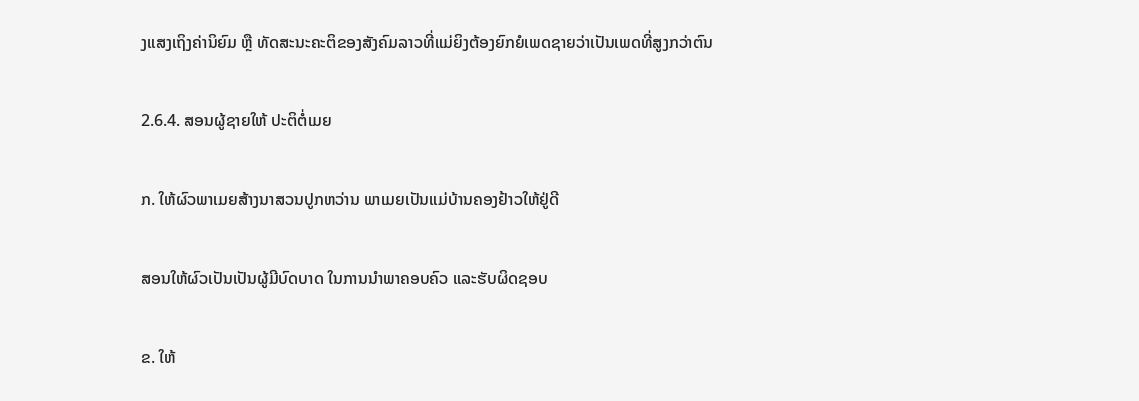ງແສງເຖິງຄ່ານິຍົມ ຫຼື ທັດສະນະຄະຕິຂອງສັງຄົມລາວທີ່ແມ່ຍິງຕ້ອງຍົກຍໍເພດຊາຍວ່າເປັນເພດທີ່ສູງກວ່າຕົນ

2.6.4. ສອນຜູ້ຊາຍໃຫ້ ປະຕິຕໍ່ເມຍ

ກ. ໃຫ້ຜົວພາເມຍສ້າງນາສວນປູກຫວ່ານ ພາເມຍເປັນແມ່ບ້ານຄອງຢ້າວໃຫ້ຢູ່ດີ

ສອນໃຫ້ຜົວເປັນເປັນຜູ້ມີບົດບາດ ໃນການນໍາພາຄອບຄົວ ແລະຮັບຜິດຊອບ

ຂ. ໃຫ້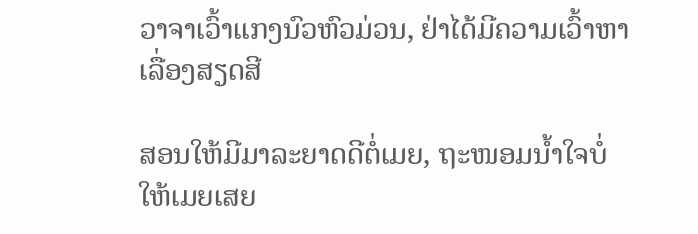ວາຈາເວົ້າແກງນົວຫົວມ່ວນ, ຢ່າໄດ້ມີຄວາມເວົ້າຫາເລື່ອງສຽດສີ

ສອນໃຫ້ມີມາລະຍາດດີຕໍ່ເມຍ, ຖະໜອມນໍ້າໃຈບໍ່ໃຫ້ເມຍເສຍ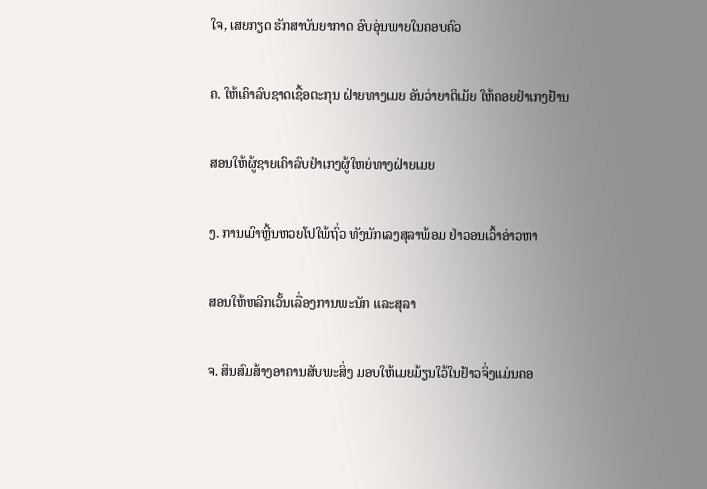ໃຈ, ເສຍກຽດ ຮັກສາບັນຍາກາດ ອົບອຸ່ນພາຍໃນຄອບຄົວ

ຄ. ໃຫ້ເຄົາລົບຊາດເຊື້ອຕະກຸນ ຝ່າຍທາງເມຍ ອັນວ່າຍາຕິເມັຍ ໃຫ້ຄອຍຢໍາເກງຢ້ານ

ສອນໃຫ້ຜູ້ຊາຍເຄົາລົບຢໍາເກງຜູ້ໃຫຍ່ທາງຝ່າຍເມຍ

ງ. ການເມົາຫຼີ້ນຫວຍໂປໃພ້ຖົ່ວ ທັງນັກເລງສຸລາພ້ອມ ຢ່າວອນເວົ້າອ່າວຫາ

ສອນໃຫ້ຫລີກເວັ້ນເລື່ອງການພະນັກ ແລະສຸລາ

ຈ. ສິນສົມສ້າງອາຄານສັບພະສິ່ງ ມອບໃຫ້ເມຍມ້ຽນໃວ້ໃນຢ້າວຈິ່ງແມ່ນຄອ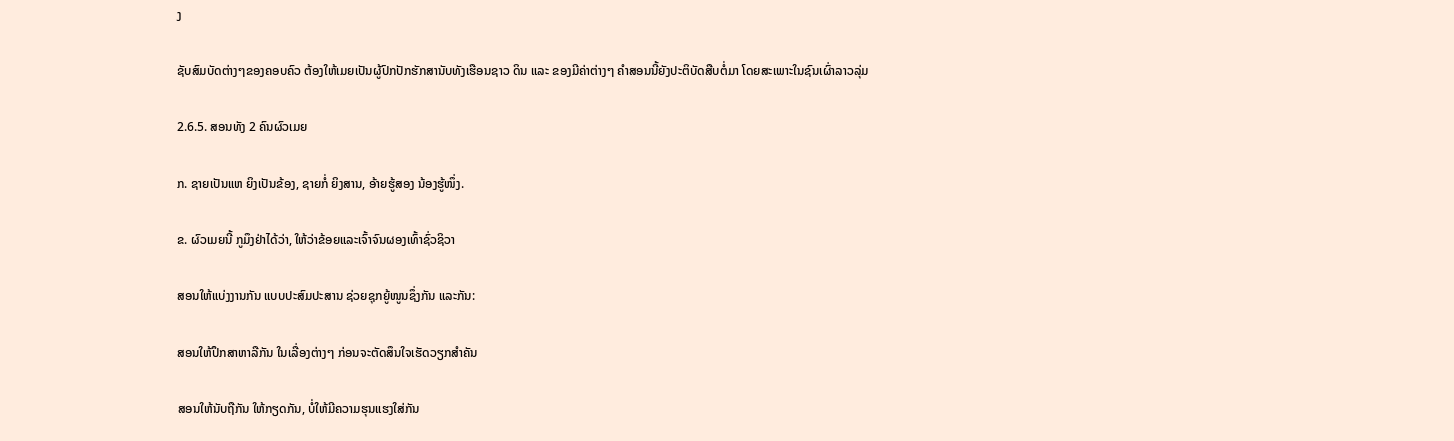ງ

ຊັບສົມບັດຕ່າງໆຂອງຄອບຄົວ ຕ້ອງໃຫ້ເມຍເປັນຜູ້ປົກປັກຮັກສານັບທັງເຮືອນຊາວ ດິນ ແລະ ຂອງມີຄ່າຕ່າງໆ ຄໍາສອນນີ້ຍັງປະຕິບັດສືບຕໍ່ມາ ໂດຍສະເພາະໃນຊົນເຜົ່າລາວລຸ່ມ

2.6.5. ສອນທັງ 2 ຄົນຜົວເມຍ

ກ. ຊາຍເປັນແຫ ຍິງເປັນຂ້ອງ, ຊາຍກໍ່ ຍິງສານ, ອ້າຍຮູ້ສອງ ນ້ອງຮູ້ໜຶ່ງ.

ຂ. ຜົວເມຍນີ້ ກູມຶງຢ່າໄດ້ວ່າ, ໃຫ້ວ່າຂ້ອຍແລະເຈົ້າຈົນຜອງເທົ້າຊົ່ວຊິວາ

ສອນໃຫ້ແບ່ງງານກັນ ແບບປະສົມປະສານ ຊ່ວຍຊຸກຍູ້ໜູນຊຶ່ງກັນ ແລະກັນ:

ສອນໃຫ້ປຶກສາຫາລືກັນ ໃນເລື່ອງຕ່າງໆ ກ່ອນຈະຕັດສຶນໃຈເຮັດວຽກສໍາຄັນ

ສອນໃຫ້ນັບຖືກັນ ໃຫ້ກຽດກັນ, ບໍ່ໃຫ້ມີຄວາມຮຸນແຮງໃສ່ກັນ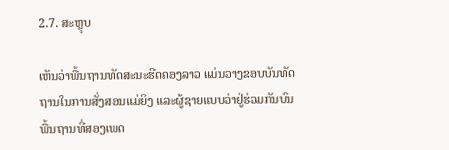2.7. ສະຫຼຸບ

ເຫັນວ່າພື້ນຖານທັດສະນະຮີດຄອງລາວ ແມ່ນວາງຂອບບັນທັດຖານໃນການສັ່ງສອນແມ່ຍິງ ແລະຜູ້ຊາຍແບບວ່າຢູ່ຮ່ວມກັນບົນພື້ນຖານທີ່ສອງເພດ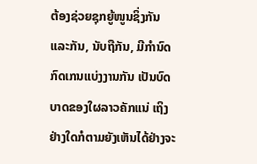ຕ້ອງຊ່ວຍຊຸກຍູ້ໜູນຊິ່ງກັນແລະກັນ, ນັບຖືກັນ, ມີກໍານົດກົດເກນແບ່ງງານກັນ ເປັນບົດບາດຂອງໃຜລາວຄັກແນ່ ເຖິງຢ່າງໃດກໍຕາມຍັງເຫັນໄດ້ຢ່າງຈະ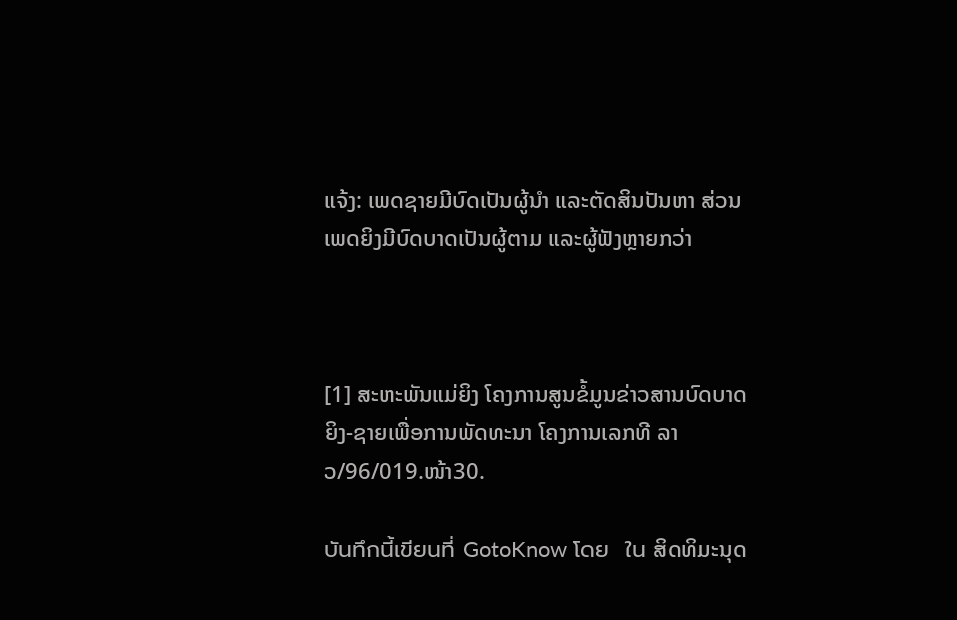ແຈ້ງ: ເພດຊາຍມີບົດເປັນຜູ້ນໍາ ແລະຕັດສິນປັນຫາ ສ່ວນເພດຍິງມີບົດບາດເປັນຜູ້ຕາມ ແລະຜູ້ຟັງຫຼາຍກວ່າ



[1] ສະຫະພັນແມ່ຍິງ ໂຄງການສູນຂໍ້ມູນຂ່າວສານບົດບາດຍິງ-ຊາຍເພື່ອການພັດທະນາ ໂຄງການເລກທີ ລາວ/96/019.ໜ້າ30.

บันทึกนี้เขียนที่ GotoKnow โดย  ใน ສິດທິມະນຸດ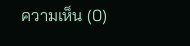ความเห็น (0)